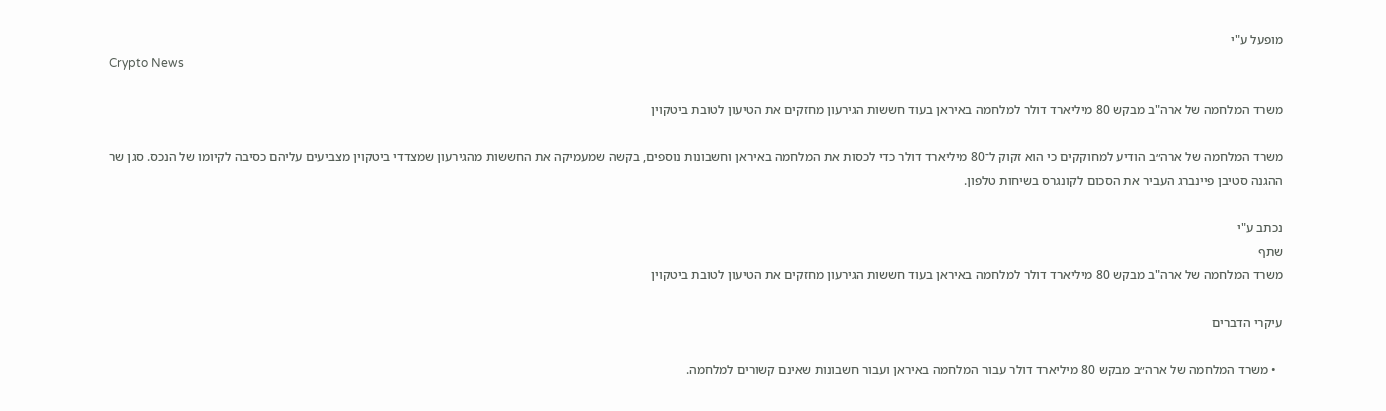מופעל ע"י
Crypto News

משרד המלחמה של ארה"ב מבקש 80 מיליארד דולר למלחמה באיראן בעוד חששות הגירעון מחזקים את הטיעון לטובת ביטקוין

משרד המלחמה של ארה״ב הודיע למחוקקים כי הוא זקוק ל־80 מיליארד דולר כדי לכסות את המלחמה באיראן וחשבונות נוספים, בקשה שמעמיקה את החששות מהגירעון שמצדדי ביטקוין מצביעים עליהם כסיבה לקיומו של הנכס. סגן שר ההגנה סטיבן פיינברג העביר את הסכום לקונגרס בשיחות טלפון.

נכתב ע"י
שתף
משרד המלחמה של ארה"ב מבקש 80 מיליארד דולר למלחמה באיראן בעוד חששות הגירעון מחזקים את הטיעון לטובת ביטקוין

עיקרי הדברים

  • משרד המלחמה של ארה״ב מבקש 80 מיליארד דולר עבור המלחמה באיראן ועבור חשבונות שאינם קשורים למלחמה.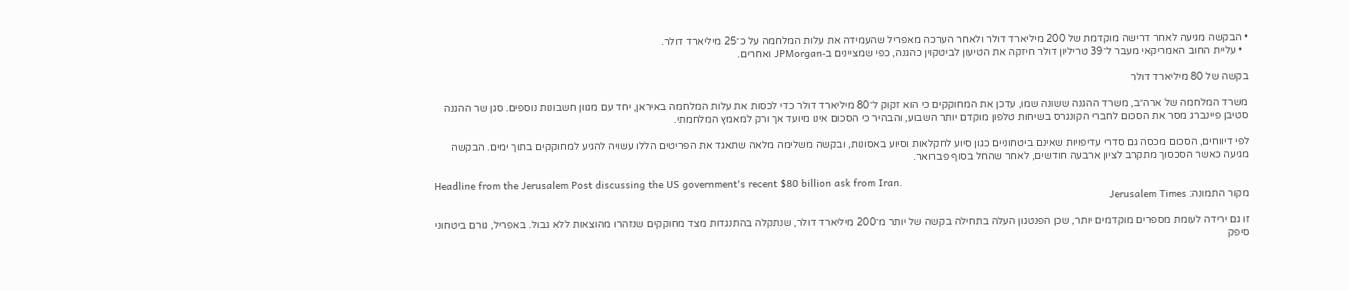• הבקשה מגיעה לאחר דרישה מוקדמת של 200 מיליארד דולר ולאחר הערכה מאפריל שהעמידה את עלות המלחמה על כ־25 מיליארד דולר.
  • עליית החוב האמריקאי מעבר ל־39 טריליון דולר חיזקה את הטיעון לביטקוין כהגנה, כפי שמציינים ב‑JPMorgan ואחרים.

בקשה של 80 מיליארד דולר

משרד המלחמה של ארה״ב, משרד ההגנה ששונה שמו, עדכן את המחוקקים כי הוא זקוק ל־80 מיליארד דולר כדי לכסות את עלות המלחמה באיראן, יחד עם מגוון חשבונות נוספים. סגן שר ההגנה סטיבן פיינברג מסר את הסכום לחברי הקונגרס בשיחות טלפון מוקדם יותר השבוע, והבהיר כי הסכום אינו מיועד אך ורק למאמץ המלחמתי.

לפי דיווחים, הסכום מכסה גם סדרי עדיפויות שאינם ביטחוניים כגון סיוע לחקלאות וסיוע באסונות, ובקשה משלימה מלאה שתאגד את הפריטים הללו עשויה להגיע למחוקקים בתוך ימים. הבקשה מגיעה כאשר הסכסוך מתקרב לציון ארבעה חודשים, לאחר שהחל בסוף פברואר.

Headline from the Jerusalem Post discussing the US government's recent $80 billion ask from Iran.
מקור התמונה: Jerusalem Times

זו גם ירידה לעומת מספרים מוקדמים יותר, שכן הפנטגון העלה בתחילה בקשה של יותר מ־200 מיליארד דולר, שנתקלה בהתנגדות מצד מחוקקים שנזהרו מהוצאות ללא גבול. באפריל, גורם ביטחוני סיפק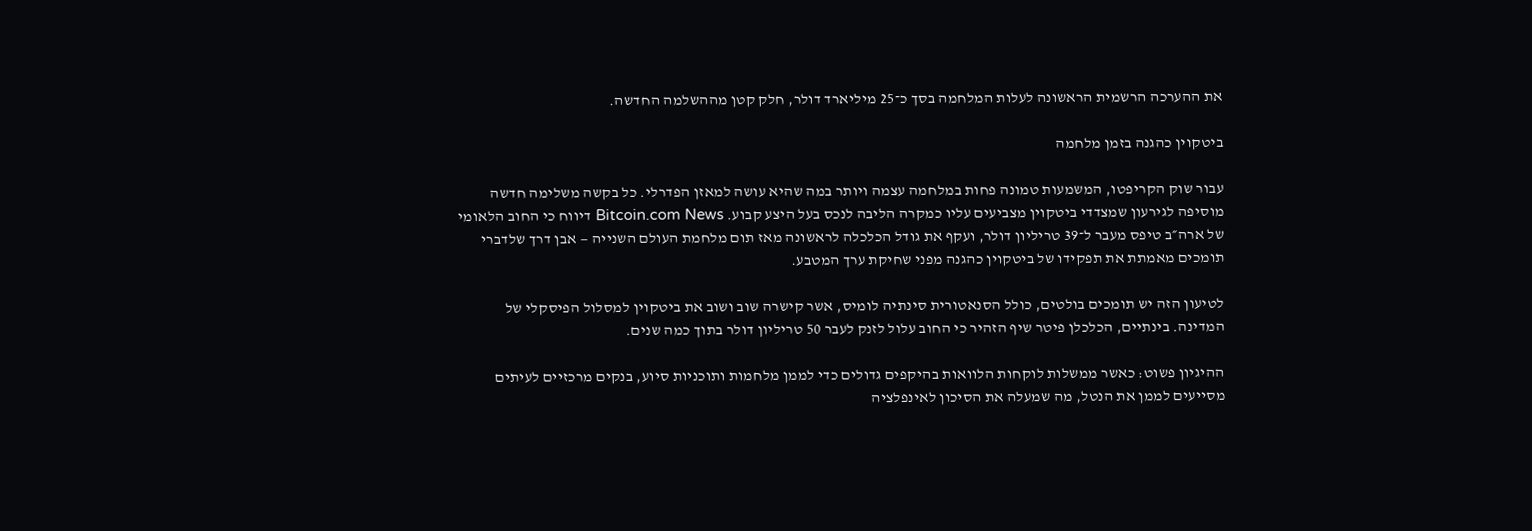את ההערכה הרשמית הראשונה לעלות המלחמה בסך כ־25 מיליארד דולר, חלק קטן מההשלמה החדשה.

ביטקוין כהגנה בזמן מלחמה

עבור שוק הקריפטו, המשמעות טמונה פחות במלחמה עצמה ויותר במה שהיא עושה למאזן הפדרלי. כל בקשה משלימה חדשה מוסיפה לגירעון שמצדדי ביטקוין מצביעים עליו כמקרה הליבה לנכס בעל היצע קבוע. Bitcoin.com News דיווח כי החוב הלאומי של ארה״ב טיפס מעבר ל־39 טריליון דולר, ועקף את גודל הכלכלה לראשונה מאז תום מלחמת העולם השנייה — אבן דרך שלדברי תומכים מאמתת את תפקידו של ביטקוין כהגנה מפני שחיקת ערך המטבע.

לטיעון הזה יש תומכים בולטים, כולל הסנאטורית סינתיה לומיס, אשר קישרה שוב ושוב את ביטקוין למסלול הפיסקלי של המדינה. בינתיים, הכלכלן פיטר שיף הזהיר כי החוב עלול לזנק לעבר 50 טריליון דולר בתוך כמה שנים.

ההיגיון פשוט: כאשר ממשלות לוקחות הלוואות בהיקפים גדולים כדי לממן מלחמות ותוכניות סיוע, בנקים מרכזיים לעיתים מסייעים לממן את הנטל, מה שמעלה את הסיכון לאינפלציה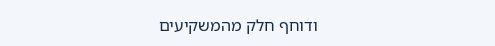ודוחף חלק מהמשקיעים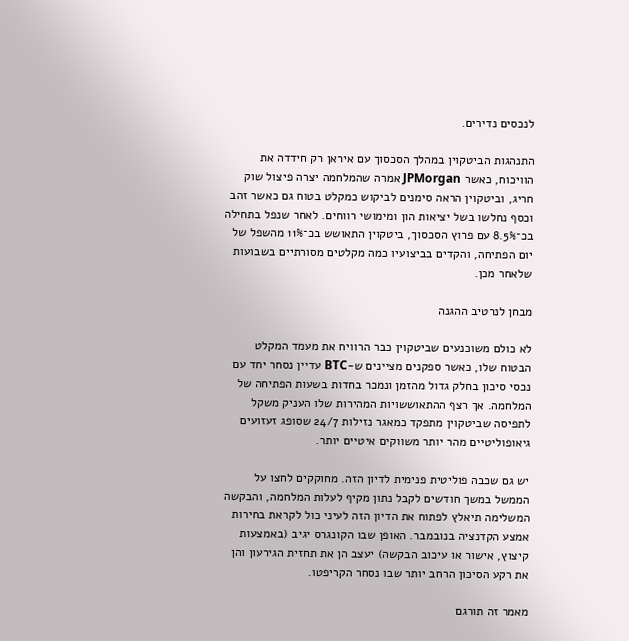לנכסים נדירים.

התנהגות הביטקוין במהלך הסכסוך עם איראן רק חידדה את הוויכוח, כאשר JPMorgan אמרה שהמלחמה יצרה פיצול שוק חריג, וביטקוין הראה סימנים לביקוש כמקלט בטוח גם כאשר זהב וכסף נחלשו בשל יציאות הון ומימושי רווחים. לאחר שנפל בתחילה בכ־8.5% עם פרוץ הסכסוך, ביטקוין התאושש בכ־11% מהשפל של יום הפתיחה, והקדים בביצועיו כמה מקלטים מסורתיים בשבועות שלאחר מכן.

מבחן לנרטיב ההגנה

לא כולם משוכנעים שביטקוין כבר הרוויח את מעמד המקלט הבטוח שלו, כאשר ספקנים מציינים ש‑BTC עדיין נסחר יחד עם נכסי סיכון בחלק גדול מהזמן ונמכר בחדות בשעות הפתיחה של המלחמה. אך רצף ההתאוששויות המהירות שלו העניק משקל לתפיסה שביטקוין מתפקד כמאגר נזילות 24/7 שסופג זעזועים גיאופוליטיים מהר יותר משווקים איטיים יותר.

יש גם שכבה פוליטית פנימית לדיון הזה. מחוקקים לחצו על הממשל במשך חודשים לקבל נתון מקיף לעלות המלחמה, והבקשה המשלימה תיאלץ לפתוח את הדיון הזה לעיני כול לקראת בחירות אמצע הקדנציה בנובמבר. האופן שבו הקונגרס יגיב (באמצעות קיצוץ, אישור או עיכוב הבקשה) יעצב הן את תחזית הגירעון והן את רקע הסיכון הרחב יותר שבו נסחר הקריפטו.

מאמר זה תורגם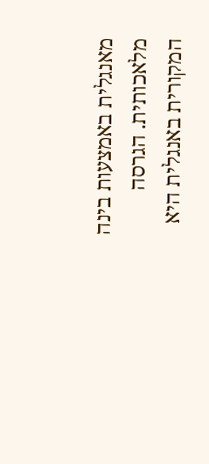מאנגלית באמצעות בינה מלאכותית. הגרסה המקורית באנגלית היא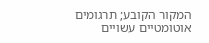המקור הקובע; תרגומים אוטומטיים עשויים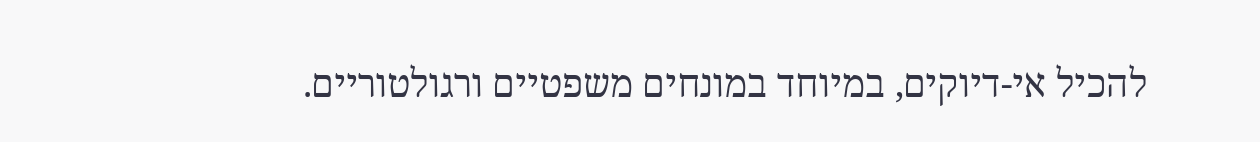להכיל אי-דיוקים, במיוחד במונחים משפטיים ורגולטוריים.